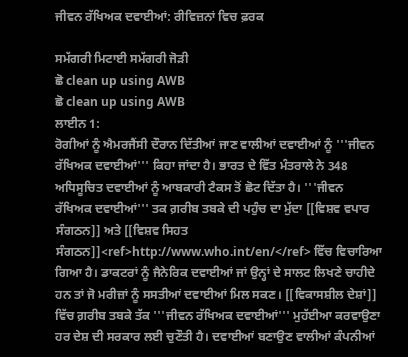ਜੀਵਨ ਰੱਖਿਅਕ ਦਵਾਈਆਂ: ਰੀਵਿਜ਼ਨਾਂ ਵਿਚ ਫ਼ਰਕ

ਸਮੱਗਰੀ ਮਿਟਾਈ ਸਮੱਗਰੀ ਜੋੜੀ
ਛੋ clean up using AWB
ਛੋ clean up using AWB
ਲਾਈਨ 1:
ਰੋਗੀਆਂ ਨੂੰ ਐਮਰਜੈਂਸੀ ਦੌਰਾਨ ਦਿੱਤੀਆਂ ਜਾਣ ਵਾਲੀਆਂ ਦਵਾਈਆਂ ਨੂੰ '''ਜੀਵਨ ਰੱਖਿਅਕ ਦਵਾਈਆਂ''' ਕਿਹਾ ਜਾਂਦਾ ਹੈ। ਭਾਰਤ ਦੇ ਵਿੱਤ ਮੰਤਰਾਲੇ ਨੇ 348 ਅਧਿਸੂਚਿਤ ਦਵਾਈਆਂ ਨੂੰ ਆਬਕਾਰੀ ਟੈਕਸ ਤੋਂ ਛੋਟ ਦਿੱਤਾ ਹੈ। '''ਜੀਵਨ ਰੱਖਿਅਕ ਦਵਾਈਆਂ''' ਤਕ ਗ਼ਰੀਬ ਤਬਕੇ ਦੀ ਪਹੁੰਚ ਦਾ ਮੁੱਦਾ [[ਵਿਸ਼ਵ ਵਪਾਰ ਸੰਗਠਨ]] ਅਤੇ [[ਵਿਸ਼ਵ ਸਿਹਤ ਸੰਗਠਨ]]<ref>http://www.who.int/en/</ref> ਵਿੱਚ ਵਿਚਾਰਿਆ ਗਿਆ ਹੈ। ਡਾਕਟਰਾਂ ਨੂੰ ਜੈਨੇਰਿਕ ਦਵਾਈਆਂ ਜਾਂ ਉਨ੍ਹਾਂ ਦੇ ਸਾਲਟ ਲਿਖਣੇ ਚਾਹੀਦੇ ਹਨ ਤਾਂ ਜੋ ਮਰੀਜ਼ਾਂ ਨੂੰ ਸਸਤੀਆਂ ਦਵਾਈਆਂ ਮਿਲ ਸਕਣ। [[ਵਿਕਾਸਸ਼ੀਲ ਦੇਸ਼ਾਂ]] ਵਿੱਚ ਗ਼ਰੀਬ ਤਬਕੇ ਤੱਕ '''ਜੀਵਨ ਰੱਖਿਅਕ ਦਵਾਈਆਂ''' ਮੁਹੱਈਆ ਕਰਵਾਉਣਾ ਹਰ ਦੇਸ਼ ਦੀ ਸਰਕਾਰ ਲਈ ਚੁਣੌਤੀ ਹੈ। ਦਵਾਈਆਂ ਬਣਾਉਣ ਵਾਲੀਆਂ ਕੰਪਨੀਆਂ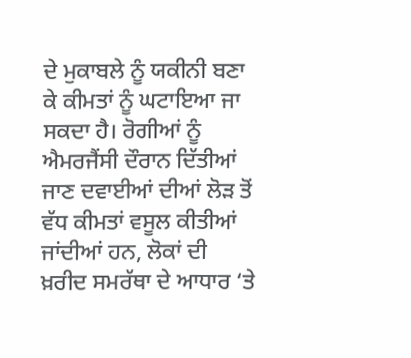ਦੇ ਮੁਕਾਬਲੇ ਨੂੰ ਯਕੀਨੀ ਬਣਾ ਕੇ ਕੀਮਤਾਂ ਨੂੰ ਘਟਾਇਆ ਜਾ ਸਕਦਾ ਹੈ। ਰੋਗੀਆਂ ਨੂੰ ਐਮਰਜੈਂਸੀ ਦੌਰਾਨ ਦਿੱਤੀਆਂ ਜਾਣ ਦਵਾਈਆਂ ਦੀਆਂ ਲੋੜ ਤੋਂ ਵੱਧ ਕੀਮਤਾਂ ਵਸੂਲ ਕੀਤੀਆਂ ਜਾਂਦੀਆਂ ਹਨ, ਲੋਕਾਂ ਦੀ ਖ਼ਰੀਦ ਸਮਰੱਥਾ ਦੇ ਆਧਾਰ ‘ਤੇ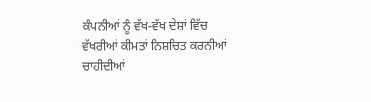ਕੰਪਨੀਆਂ ਨੂੰ ਵੱਖ-ਵੱਖ ਦੇਸ਼ਾਂ ਵਿੱਚ ਵੱਖਰੀਆਂ ਕੀਮਤਾਂ ਨਿਸ਼ਚਿਤ ਕਰਨੀਆਂ ਚਾਹੀਦੀਆਂ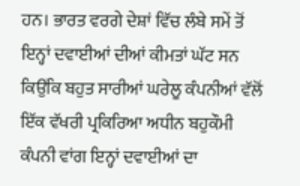ਹਨ। ਭਾਰਤ ਵਰਗੇ ਦੇਸ਼ਾਂ ਵਿੱਚ ਲੰਬੇ ਸਮੇਂ ਤੋਂ ਇਨ੍ਹਾਂ ਦਵਾਈਆਂ ਦੀਆਂ ਕੀਮਤਾਂ ਘੱਟ ਸਨ ਕਿਉਂਕਿ ਬਹੁਤ ਸਾਰੀਆਂ ਘਰੇਲੂ ਕੰਪਨੀਆਂ ਵੱਲੋਂ ਇੱਕ ਵੱਖਰੀ ਪ੍ਰਕਿਰਿਆ ਅਧੀਨ ਬਹੁਕੌਮੀ ਕੰਪਨੀ ਵਾਂਗ ਇਨ੍ਹਾਂ ਦਵਾਈਆਂ ਦਾ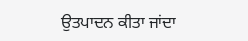ਉਤਪਾਦਨ ਕੀਤਾ ਜਾਂਦਾ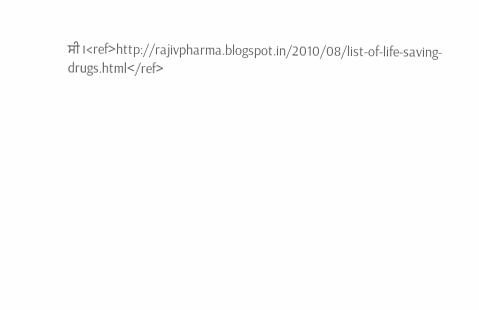ਸੀ।<ref>http://rajivpharma.blogspot.in/2010/08/list-of-life-saving-drugs.html</ref>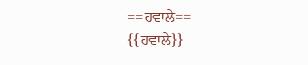==ਹਵਾਲੇ==
{{ਹਵਾਲੇ}}